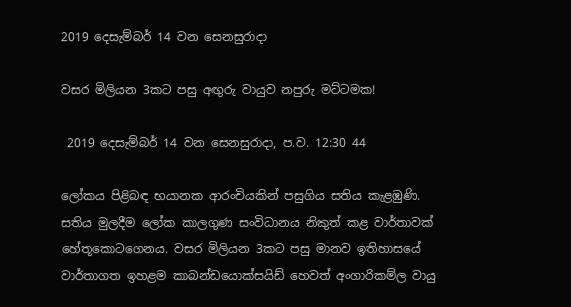2019 දෙසැම්බර් 14 වන සෙනසුරාදා

වසර මිලියන 3කට පසු අඟුරු වායුව නපුරු මට්ටමක!

 2019 දෙසැම්බර් 14 වන සෙනසුරාදා, ප.ව. 12:30 44

ලෝකය පිළිබඳ භයානක ආරංචියකින් පසුගිය සතිය කැළඹුණි. සතිය මුලදීම ලෝක කාලගුණ සංවිධානය නිකුත් කළ වාර්තාවක් හේතූකොටගෙනය. වසර මිලියන 3කට පසු මානව ඉතිහාසයේ වාර්තාගත ඉහළම කාබන්ඩයොක්සයිඩ් හෙවත් අංගාරිකම්ල වායු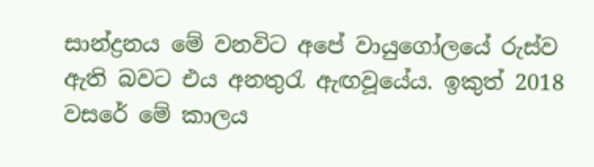සාන්ද්‍රනය මේ වනවිට අපේ වායුගෝලයේ රුස්ව ඇති බවට එය අනතුරැ ඇඟවූයේය. ඉකුත් 2018 වසරේ මේ කාලය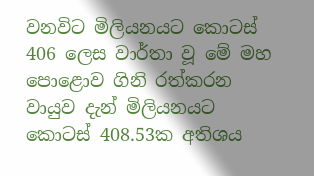වනවිට මිලියනයට කොටස් 406 ලෙස වාර්තා වූ මේ මහ පොළොව ගිනි රත්කරන වායුව දැන් මිලියනයට කොටස් 408.53ක අතිශය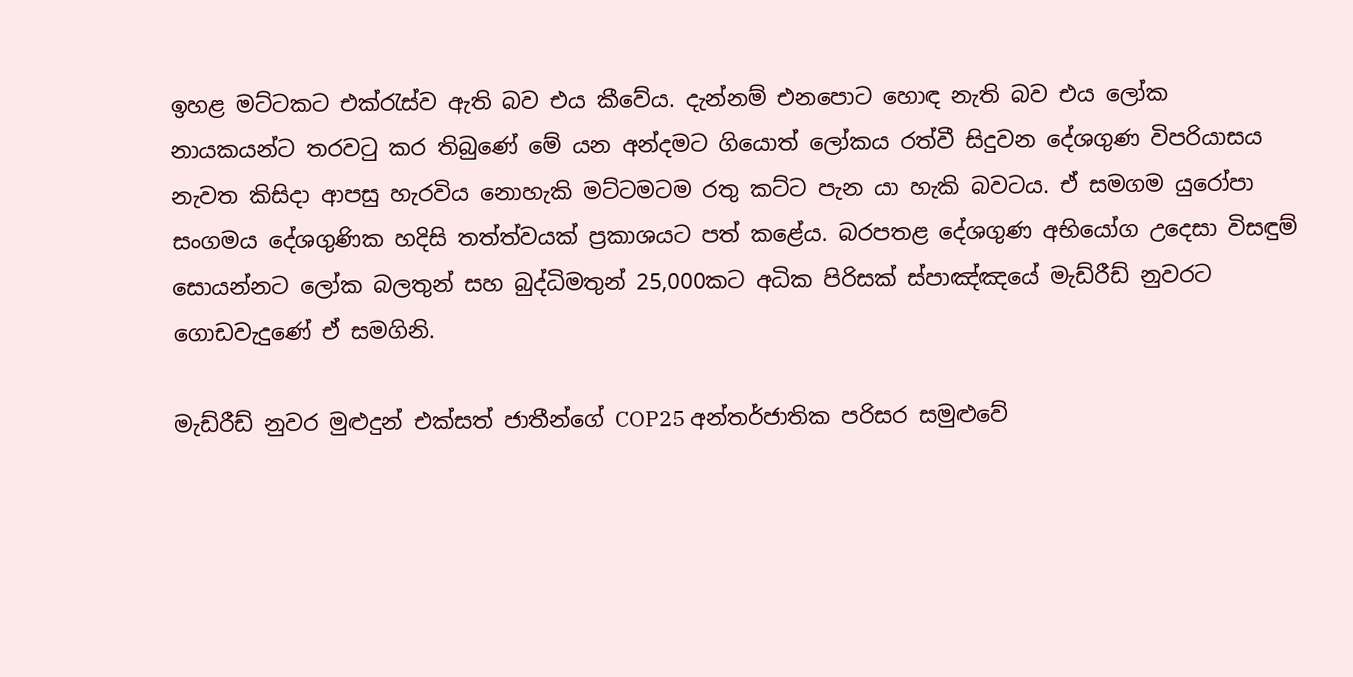ඉහළ මට්ටකට එක්රැස්ව ඇති බව එය කීවේය. දැන්නම් එනපොට හොඳ නැති බව එය ලෝක නායකයන්ට තරවටු කර තිබුණේ මේ යන අන්දමට ගියොත් ලෝකය රත්වී සිදුවන දේශගුණ විපරියාසය නැවත කිසිදා ආපසු හැරවිය නොහැකි මට්ටමටම රතු කට්ට පැන යා හැකි බවටය. ඒ සමගම යුරෝපා සංගමය දේශගුණික හදිසි තත්ත්වයක් ප්‍රකාශයට පත් කළේය. බරපතළ දේශගුණ අභියෝග උදෙසා විසඳුම් සොයන්නට ලෝක බලතුන් සහ බුද්ධිමතුන් 25,000කට අධික පිරිසක් ස්පාඤ්ඤයේ මැඩ්රීඩ් නුවරට ගොඩවැදුණේ ඒ සමගිනි.

මැඩ්රීඩ් නුවර මුළුදුන් එක්සත් ජාතීන්ගේ COP25 අන්තර්ජාතික පරිසර සමුළුවේ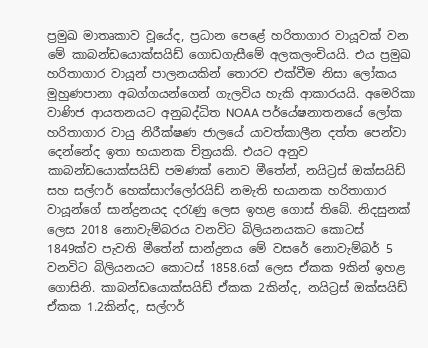ප්‍රමුඛ මාතෘකාව වූයේද, ප්‍රධාන පෙළේ හරිතාගාර වායූවක් වන මේ කාබන්ඩයොක්සයිඩ් ගොඩගැසීමේ අලකලංචියයි. එය ප්‍රමුඛ හරිතාගාර වායූන් පාලනයකින් තොරව එක්වීම නිසා ලෝකය මුහුණපානා අබග්ගයන්ගෙන් ගැලවිය හැකි ආකාරයයි. අමෙරිකා වාණිජ ආයතනයට අනුබද්ධිත NOAA පර්යේෂනාතනයේ ලෝක හරිතාගාර වායු නිරීක්ෂණ ජාලයේ යාවත්කාලීන දත්ත පෙන්වා දෙන්නේද ඉතා භයානක චිත්‍රයකි. එයට අනුව කාබන්ඩයොක්සයිඩ් පමණක් නොව මීතේන්, නයිට්‍රස් ඔක්සයිඩ් සහ සල්ෆර් හෙක්සාෆ්ලෝරයිඩ් නමැති භයානක හරිතාගාර වායූන්ගේ සාන්ද්‍රනයද දරැණු ලෙස ඉහළ ගොස් තිබේ. නිදසුනක් ලෙස 2018 නොවැම්බරය වනවිට බිලියනයකට කොටස් 1849ක්ව පැවති මීතේන් සාන්ද්‍රනය මේ වසරේ නොවැම්බර් 5 වනවිට බිලියනයට කොටස් 1858.6ක් ලෙස ඒකක 9කින් ඉහළ ගොසිනි. කාබන්ඩයොක්සයිඩ් ඒකක 2කින්ද, නයිට්‍රස් ඔක්සයිඩ් ඒකක 1.2කින්ද, සල්ෆර්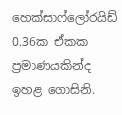හෙක්සාෆ්ලෝරයිඩ් 0.36ක ඒකක ප්‍රමාණයකින්ද ඉහළ ගොසිනි.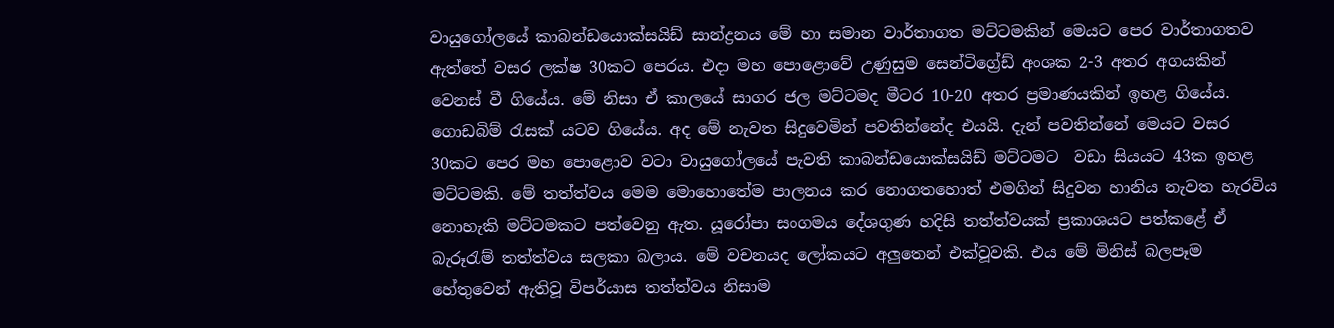වායුගෝලයේ කාබන්ඩයොක්සයිඩ් සාන්ද්‍රනය මේ හා සමාන වාර්තාගත මට්ටමකින් මෙයට පෙර වාර්තාගතව ඇත්තේ වසර ලක්ෂ 30කට පෙරය. එදා මහ පොළොවේ උණුසුම සෙන්ටිග්‍රේඩ් අංශක 2-3 අතර අගයකින් වෙනස් වී ගියේය. මේ නිසා ඒ කාලයේ සාගර ජල මට්ටමද මීටර 10-20 අතර ප්‍රමාණයකින් ඉහළ ගියේය. ගොඩබිම් රැසක් යටව ගියේය. අද මේ නැවත සිදුවෙමින් පවතින්නේද එයයි. දැන් පවතින්නේ මෙයට වසර 30කට පෙර මහ පොළොව වටා වායුගෝලයේ පැවති කාබන්ඩයොක්සයිඩ් මට්ටමට  වඩා සියයට 43ක ඉහළ මට්ටමකි. මේ තත්ත්වය මෙම මොහොතේම පාලනය කර නොගතහොත් එමගින් සිදුවන හානිය නැවත හැරවිය නොහැකි මට්ටමකට පත්වෙනු ඇත. යූරෝපා සංගමය දේශගුණ හදිසි තත්ත්වයක් ප්‍රකාශයට පත්කළේ ඒ බැරූරැම් තත්ත්වය සලකා බලාය. මේ වචනයද ලෝකයට අලුතෙන් එක්වූවකි. එය මේ මිනිස් බලපෑම හේතුවෙන් ඇතිවූ විපර්යාස තත්ත්වය නිසාම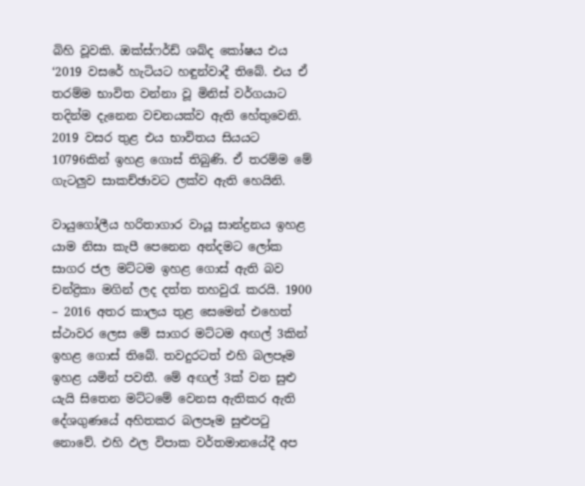බිහි වූවකි. ඔක්ස්ෆර්ඩ් ශබ්ද කෝෂය එය ‘2019 වසරේ හැටියට හඳුන්වාදී තිබේ. එය ඒ තරම්ම භාවිත වන්නා වූ මිනිස් වර්ගයාට තදින්ම දැනෙන වචනයක්ව ඇති හේතුවෙනි. 2019 වසර තුළ එය භාවිතය සියයට 10796කින් ඉහළ ගොස් තිබුණි. ඒ තරම්ම මේ ගැටලුව සාකච්ඡාවට ලක්ව ඇති හෙයිනි.

වායුගෝලීය හරිතාගාර වායූ සාන්ද්‍රනය ඉහළ යාම නිසා කැපී පෙනෙන අන්දමට ලෝක සාගර ජල මට්ටම ඉහළ ගොස් ඇති බව චන්ද්‍රිකා මගින් ලද දත්ත තහවුරැ කරයි. 1900 – 2016 අතර කාලය තුළ සෙමෙන් එහෙත් ස්ථාවර ලෙස මේ සාගර මට්ටම අඟල් 3කින් ඉහළ ගොස් තිබේ. තවදුරටත් එහි බලපෑම ඉහළ යමින් පවතී. මේ අඟල් 3ක් වන සුළු යැයි සිතෙන මට්ටමේ වෙනස ඇතිකර ඇති දේශගුණයේ අහිතකර බලපෑම සුළුපටු නොවේ. එහි ඵල විපාක වර්තමානයේදී අප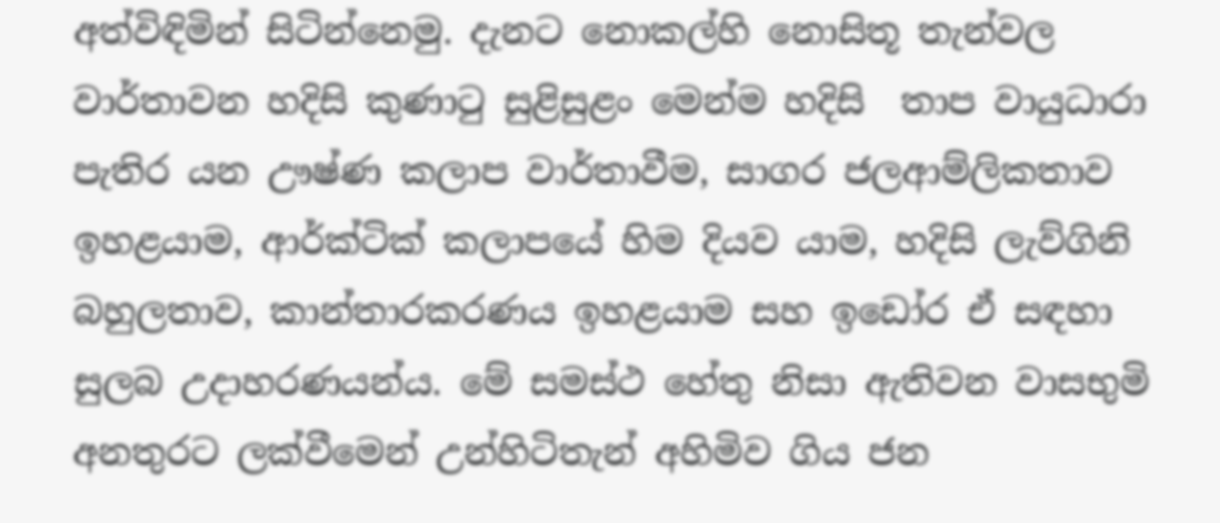අත්විඳිමින් සිටින්නෙමු. දැනට නොකල්හි නොසිතූ තැන්වල වාර්තාවන හදිසි කුණාටු සුළිසුළං මෙන්ම හදිසි  තාප වායුධාරා පැතිර යන ඌෂ්ණ කලාප වාර්තාවීම, සාගර ජලආම්ලිකතාව ඉහළයාම, ආර්ක්ටික් කලාපයේ හිම දියව යාම, හදිසි ලැව්ගිනි බහුලතාව, කාන්තාරකරණය ඉහළයාම සහ ඉඩෝර ඒ සඳහා සුලබ උදාහරණයන්ය. මේ සමස්ථ හේතු නිසා ඇතිවන වාසභුමි අනතුරට ලක්වීමෙන් උන්හිටිතැන් අහිමිව ගිය ජන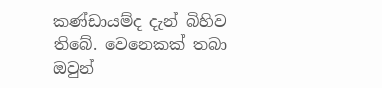කණ්ඩායම්ද දැන් බිහිව තිබේ. වෙනෙකක් තබා ඔවුන්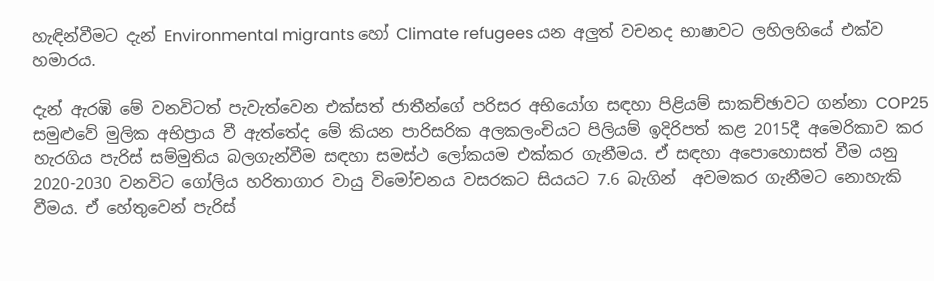හැඳින්වීමට දැන් Environmental migrants හෝ Climate refugees යන අලුත් වචනද භාෂාවට ලහිලහියේ එක්ව හමාරය.

දැන් ඇරඹි මේ වනවිටත් පැවැත්වෙන එක්සත් ජාතීන්ගේ පරිසර අභියෝග සඳහා පිළියම් සාකච්ඡාවට ගන්නා COP25 සමුළුවේ මුලික අභිප්‍රාය වී ඇත්තේද මේ කියන පාරිසරික අලකලංචියට පිලියම් ඉදිරිපත් කළ 2015දී අමෙරිකාව කර හැරගිය පැරිස් සම්මුතිය බලගැන්වීම සඳහා සමස්ථ ලෝකයම එක්කර ගැනීමය. ඒ සඳහා අපොහොසත් වීම යනු 2020-2030 වනවිට ගෝලිය හරිතාගාර වායු විමෝචනය වසරකට සියයට 7.6 බැගින්  අවමකර ගැනීමට නොහැකි වීමය. ඒ හේතුවෙන් පැරිස්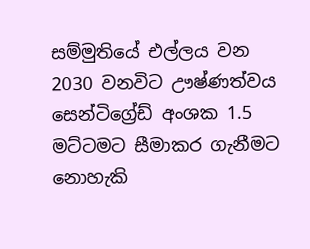සම්මුතියේ එල්ලය වන 2030 වනවිට ඌෂ්ණත්වය සෙන්ටිග්‍රේඩ් අංශක 1.5 මට්ටමට සීමාකර ගැනීමට නොහැකි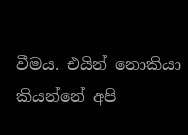වීමය. එයින් නොකියා කියන්නේ අපි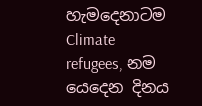හැමදෙනාටම Climate refugees, නම යෙදෙන දිනය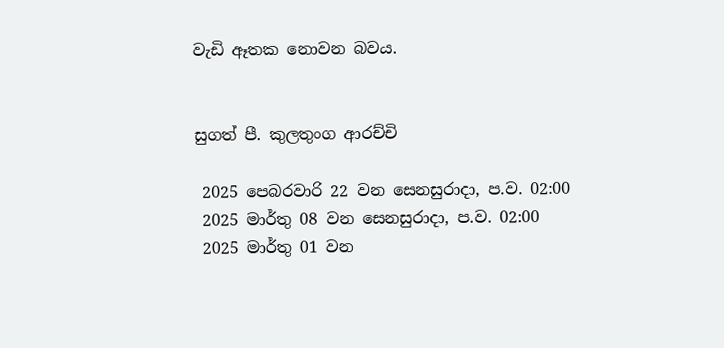වැඩි ඈතක නොවන බවය.


සුගත් පී. කුලතුංග ආරච්චි

 2025 පෙබරවාරි 22 වන සෙනසුරාදා, ප.ව. 02:00
 2025 මාර්තු 08 වන සෙනසුරාදා, ප.ව. 02:00
 2025 මාර්තු 01 වන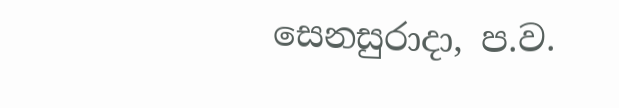සෙනසුරාදා, ප.ව.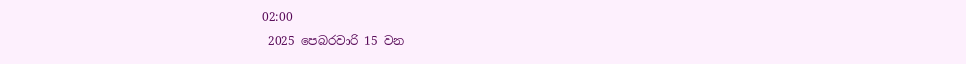02:00
 2025 පෙබරවාරි 15 වන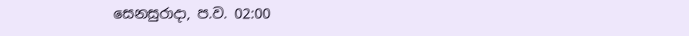සෙනසුරාදා, ප.ව. 02:00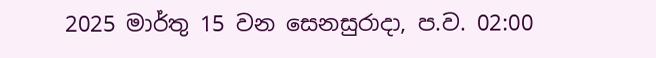2025 මාර්තු 15 වන සෙනසුරාදා, ප.ව. 02:00